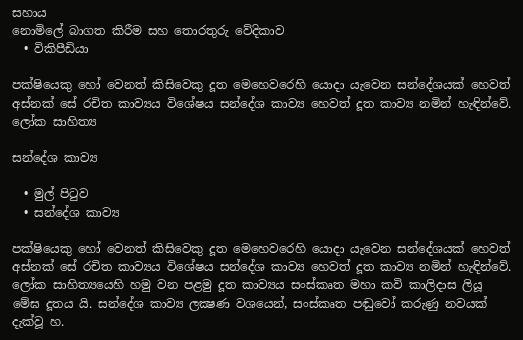සහාය
නොමිලේ බාගත කිරීම සහ තොරතුරු වේදිකාව
  • විකිපීඩියා

පක්ෂියෙකු හෝ වෙනත් කිසිවෙකු දූත මෙහෙවරෙහි යොදා‍ යැවෙන සන්දේශයක් හෙවත් අස්නක් සේ රචිත කාව්‍යය විශේෂය සන්දේශ කාව්‍ය හෙවත් දූත කාව්‍ය නමින් ‍හැඳින්වේ. ලෝක සාහිත්‍ය

සන්දේශ කාව්‍ය

  • මුල් පිටුව
  • සන්දේශ කාව්‍ය

පක්ෂියෙකු හෝ වෙනත් කිසිවෙකු දූත මෙහෙවරෙහි යොදා‍ යැවෙන සන්දේශයක් හෙවත් අස්නක් සේ රචිත කාව්‍යය විශේෂය සන්දේශ කාව්‍ය හෙවත් දූත කාව්‍ය නමින් ‍හැඳින්වේ. ලෝක සාහිත්‍යයෙහි හමු වන පළමු දූත කාව්‍යය සංස්කෘත මහා කවි කාලිදාස ලියූ මේඝ දූතය යි. සන්දේශ කාව්‍ය ලක්‍ෂණ වශයෙන්, සංස්කෘත පඬුවෝ කරුණු නවයක් දැක්වූ හ.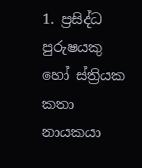1. ප්‍රසිද්ධ පුරුෂයකු හෝ ස්ත්‍රියක කතා නායකයා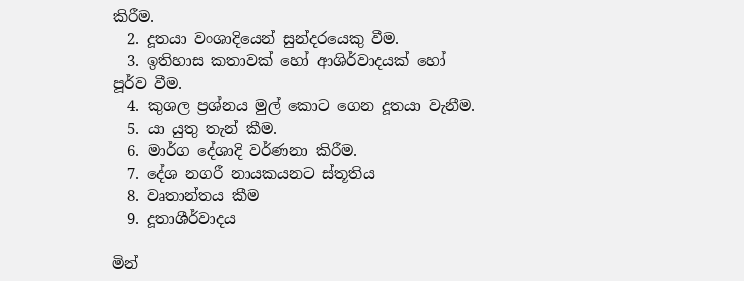කිරීම.
  2. දූතයා වංශාදියෙන් සුන්දරයෙකු වීම.
  3. ඉතිහාස කතාවක් හෝ ආශිර්වාදයක් හෝ පූර්ව වීම.
  4. කුශල ප්‍රශ්නය මුල් කොට ගෙන දූතයා වැනීම.
  5. යා යුතු තැන් කීම.
  6. මාර්ග දේශාදි වර්ණනා කිරීම.
  7. දේශ නගරී නායකයනට ස්තූතිය
  8. වෘතාන්තය කීම
  9. දූතාශීර්වාදය

මින්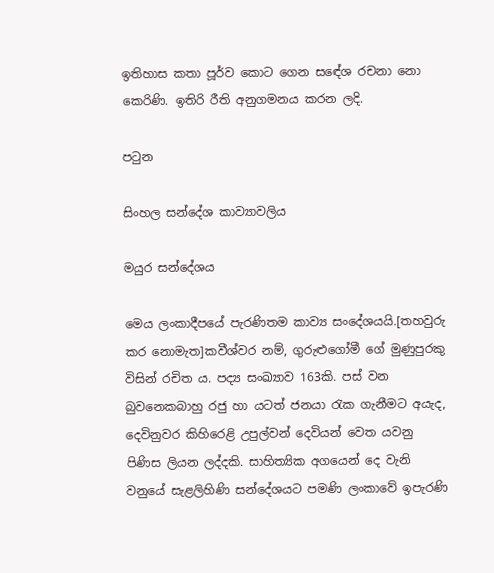ඉතිහාස කතා පූර්ව කොට ගෙන සඳේශ රචනා නො කෙරිණි. ඉතිරි රීති අනුගමනය කරන ලදි.

පටුන

සිංහල සන්දේශ කාව්‍යාවලිය

මයුර සන්දේශය

මෙය ලංකාදීපයේ පැරණිතම කාව්‍ය සංදේශයයි.[තහවුරු කර නොමැත]කවීශ්වර නම්, ගුරුළුගෝමී ගේ මුණුපුරකු විසින් රචිත ය. පද්‍ය සංඛ්‍යාව 163කි. පස් වන බුවනෙකබාහු රජු හා යටත් ජනයා රැක ගැනීමට අයැද, දෙවිනුවර කිහිරෙළි උපුල්වන් දෙවියන් වෙත යවනු පිණිස ලියන ලද්දකි. සාහිත්‍යික අගයෙන් දෙ වැනි වනුයේ සැළලිහිණි සන්දේශයට පමණි ලංකාවේ ඉපැරණි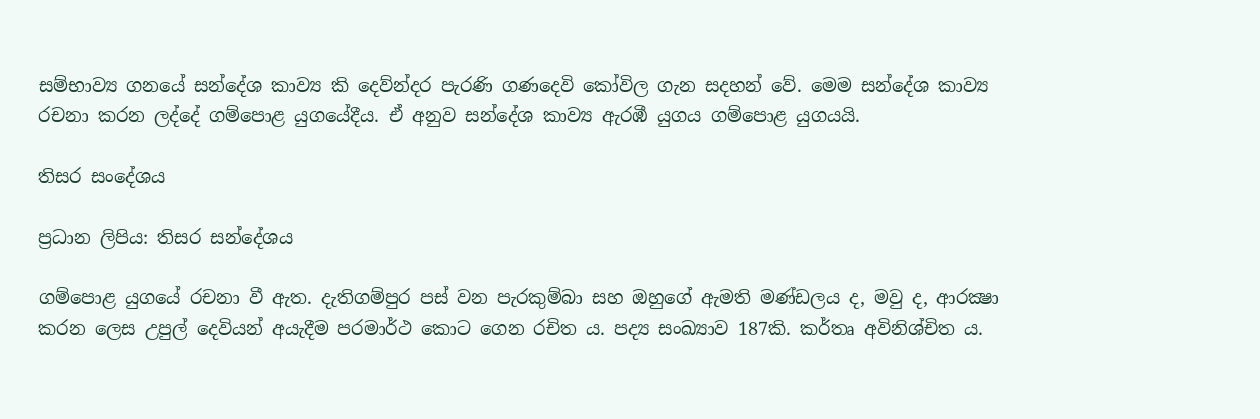සම්භාව්‍ය ගනයේ සන්දේශ කාව්‍ය කි දෙව්න්දර පැරණි ගණදෙවි කෝවිල ගැන සදහන් වේ. මෙම සන්දේශ කාව්‍ය රචනා කරන ලද්දේ ගම්පොළ යුගයේදීය. ඒ අනුව සන්දේශ කාව්‍ය ඇරඹී යුගය ගම්පොළ යුගයයි.

තිසර සංදේශය

ප්‍රධාන ලිපිය: තිසර සන්දේශය

ගම්පොළ යුගයේ රචනා වී ඇත. දැතිගම්පුර පස් වන පැරකුම්බා සහ ඔහුගේ ඇමති මණ්ඩලය ද, මවු ද, ආරක්‍ෂා කරන ලෙස උපුල් දෙවියන් අයැදීම පරමාර්ථ කොට ගෙන රචිත ය. පද්‍ය සංඛ්‍යාව 187කි. කර්තෘ අවිනිශ්චිත ය.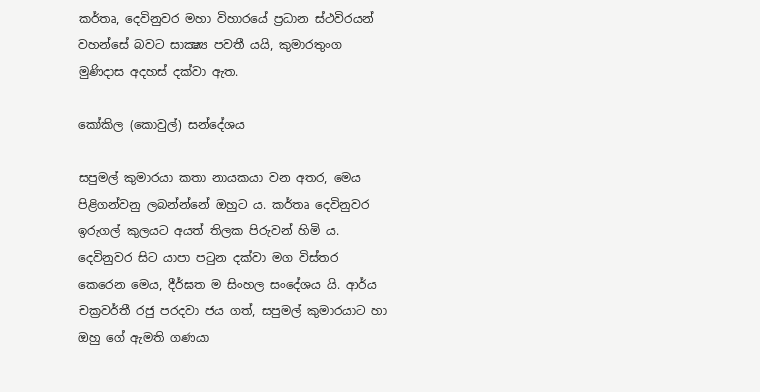කර්තෘ, දෙවිනුවර මහා විහාරයේ ප්‍රධාන ස්ථවිරයන් වහන්සේ බවට සාක්‍ෂ්‍ය පවතී යයි, කුමාරතුංග මුණිදාස අදහස් දක්වා ඇත.

කෝකිල (කොවුල්) සන්දේශය

සපුමල් කුමාරයා කතා නායකයා වන අතර, මෙය පිළිගන්වනු ලබන්න්නේ ඔහුට ය. කර්තෘ දෙවිනුවර ඉරුගල් කුලයට අයත් තිලක පිරුවන් හිමි ය. දෙවිනුවර සිට යාපා පටුන දක්වා මග විස්තර කෙරෙන මෙය, දීර්ඝත ම සිංහල සංදේශය යි. ආර්ය චක්‍රවර්තී රජු පරදවා ජය ගත්, සපුමල් කුමාරයාට හා ඔහු ගේ ඇමති ගණයා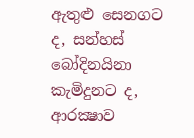ඇතුළු සෙනගට ද, සන්හස් බෝදිනයිනා කැමිදුනට ද, ආරක්‍ෂාව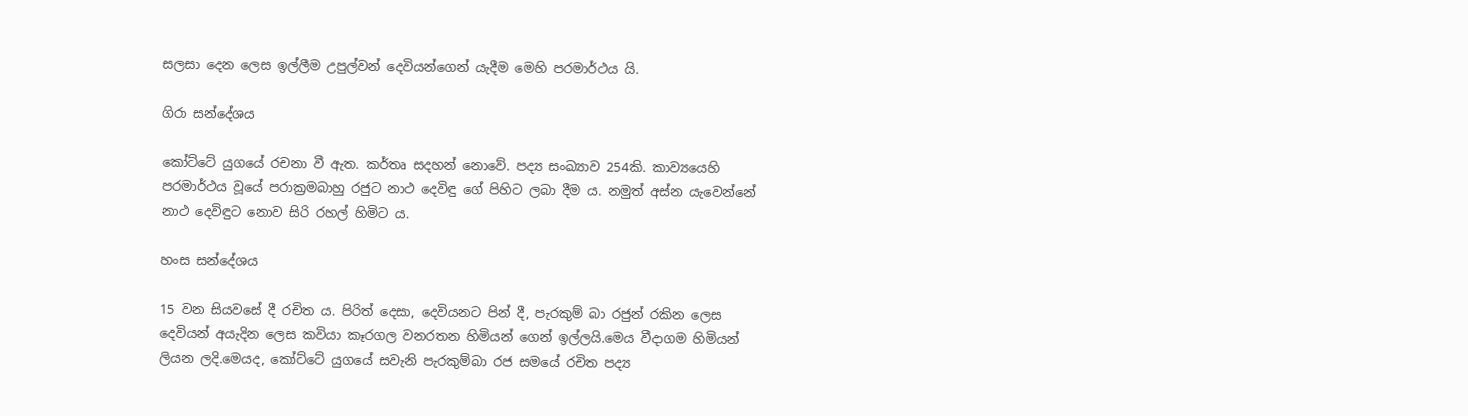සලසා දෙන ලෙස ඉල්ලීම උපුල්වන් දෙවියන්ගෙන් යැදීම මෙහි පරමාර්ථය යි.

ගිරා සන්දේශය

කෝට්ටේ යුගයේ රචනා වී ඇත. කර්තෘ සදහන් නොවේ. පද්‍ය සංඛ්‍යාව 254කි. කාව්‍යයෙහි පරමාර්ථය වූයේ පරාක්‍රමබාහු රජුට නාථ දෙවිඳු ගේ පිහිට ලබා දීම ය. නමුත් අස්න යැවෙන්නේ නාථ දෙවිඳුට නොව සිරි රහල් හිමිට ය.

හංස සන්දේශය

15 වන සියවසේ දී රචිත ය. පිරිත් දෙසා, දෙවියනට පින් දී, පැරකුම් බා රජුන් රකින ලෙස දෙවියන් අයැදින ලෙස කවියා කෑරගල වනරතන හිමියන් ගෙන් ඉල්ලයි.මෙය වීදාගම හිමියන් ලියන ලදි.මෙයද, කෝට්ටේ යුගයේ සවැනි පැරකුම්බා රජ සමයේ රචිත පද්‍ය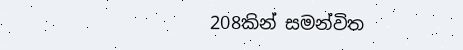208කින් සමන්විත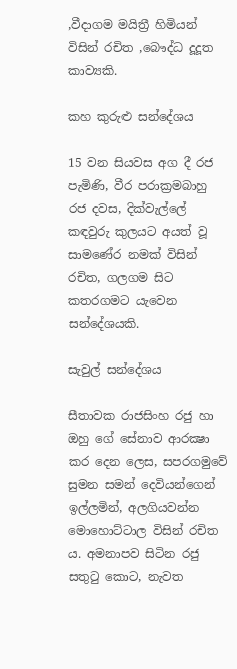,වීදාගම මයිත්‍රී හිමියන් විසින් රචිත ,බෞද්ධ දූදූත කාව්‍යකි.

කහ කුරුළු සන්දේශය

15 වන සියවස අග දී රජ පැමිණි, වීර පරාක්‍රමබාහු රජ දවස, දික්වැල්ලේ කඳවුරු කුලයට අයත් වූ සාමණේර නමක් විසින් රචිත, ගලගම සිට කතරගමට යැවෙන සන්දේශයකි.

සැවුල් සන්දේශය

සීතාවක රාජසිංහ රජු හා ඔහු ගේ සේනාව ආරක්‍ෂා කර දෙන ලෙස, සපරගමුවේ සුමන සමන් දෙවියන්ගෙන් ඉල්ලමින්, අලගියවන්න මොහොට්ටාල විසින් රචිත ය. අමනාපව සිටින රජු සතුටු කොට, නැවත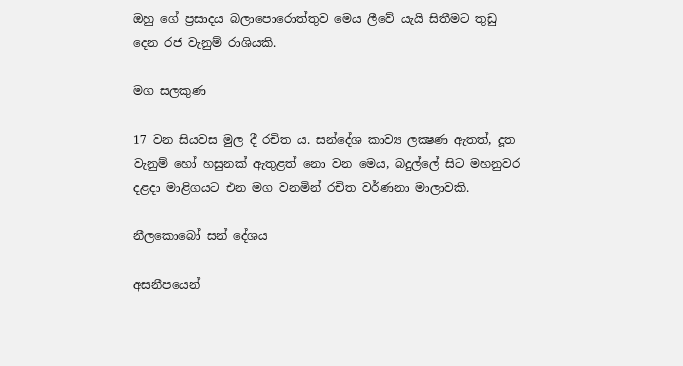ඔහු ගේ ප්‍රසාදය බලාපොරොත්තුව මෙය ලීවේ යැයි සිතීමට තුඩු දෙන රජ වැනුම් රාශියකි.

මග සලකුණ

17 වන සියවස මුල දී රචිත ය. සන්දේශ කාව්‍ය ලක්‍ෂණ ඇතත්, දූත වැනුම් හෝ හසුනක් ඇතුළත් නො වන මෙය, බදුල්ලේ සිට මහනුවර දළදා මාළිගයට එන මග වනමින් රචිත වර්ණනා මාලාවකි.

නීලකොබෝ සන් දේශය

අසනීපයෙන්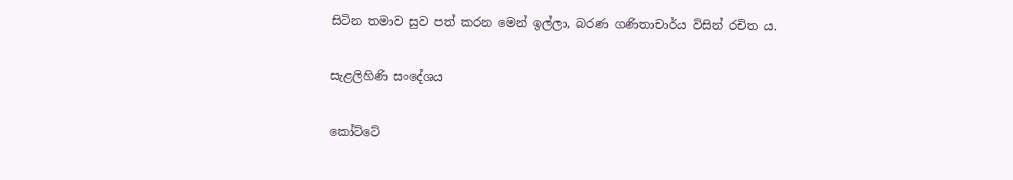සිටින තමාව සුව පත් කරන මෙන් ඉල්ලා, බරණ ගණිතාචාර්ය විසින් රචිත ය.

සැළලිහිණි සංදේශය

කෝට්ටේ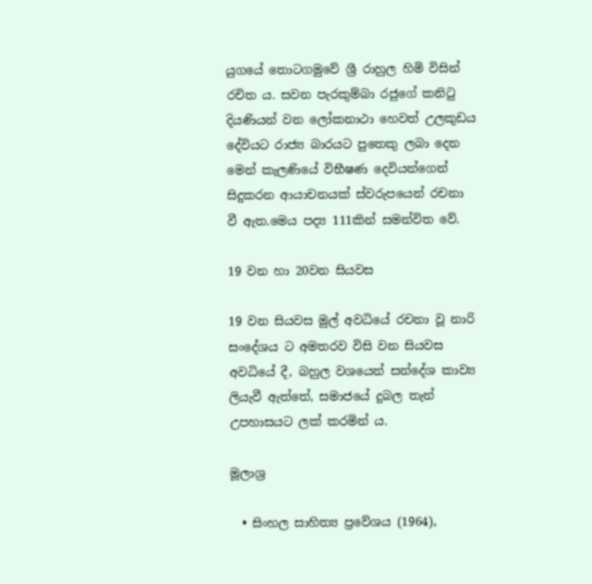යුගයේ තොටගමුවේ ශ්‍රී රාහුල හිමි විසින් රචිත ය. සවන පැරකුම්බා රජුගේ කනිටු දියණියන් වන ලෝකනාථා හෙවත් උලකුඩය දේවියට රාජ්‍ය බාරයට පුතෙකු ලබා දෙන මෙන් කැලණියේ විභීෂණ දෙවියන්ගෙන් සිදුකරන ආයාචනයක් ස්වරුපයෙන් රචනා වී ඇත.මෙය පද්‍ය 111කින් සමන්විත වේ.

19 වන හා 20වන සියවස

19 වන සියවස මුල් අවධියේ රචනා වූ නාරි සංදේශය ට අමතරව විසි වන සියවස අවධියේ දී, බහුල වශයෙන් සන්දේශ කාව්‍ය ලියැවී ඇත්තේ, සමාජයේ දුබල තැන් උපහාසයට ලක් කරමින් ය.

මූලාශ්‍ර

  • සිංහල සාහිත්‍ය ප්‍රවේශය (1964),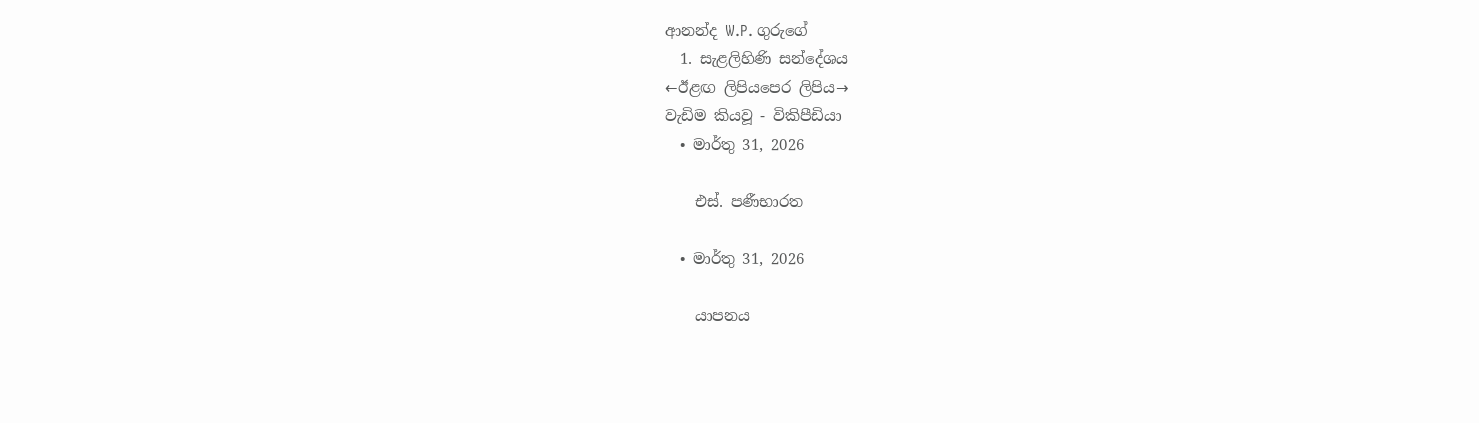ආනන්ද W.P. ගුරුගේ
  1. සැළලිහිණි සන්දේශය
←ඊළඟ ලිපියපෙර ලිපිය→
වැඩිම කියවූ - විකිපීඩියා
  • මාර්තු 31, 2026

    එස්. පණීභාරත

  • මාර්තු 31, 2026

    යාපනය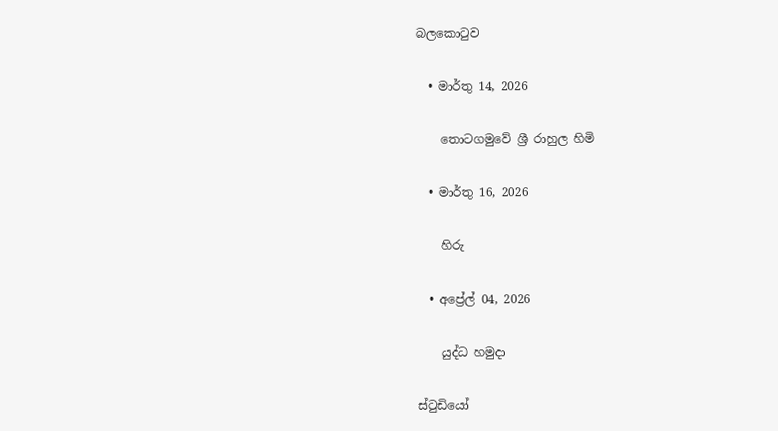බලකොටුව

  • මාර්තු 14, 2026

    තොටගමුවේ ශ්‍රී රාහුල හිමි

  • මාර්තු 16, 2026

    හිරු

  • අප්‍රේල් 04, 2026

    යුද්ධ හමුදා

ස්ටුඩියෝ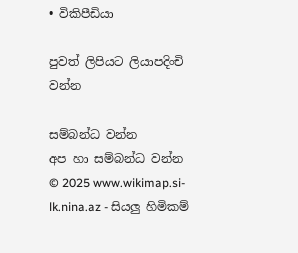• විකිපීඩියා

පුවත් ලිපියට ලියාපදිංචි වන්න

සම්බන්ධ වන්න
අප හා සම්බන්ධ වන්න
© 2025 www.wikimap.si-lk.nina.az - සියලු හිමිකම්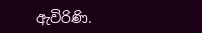ඇවිරිණි.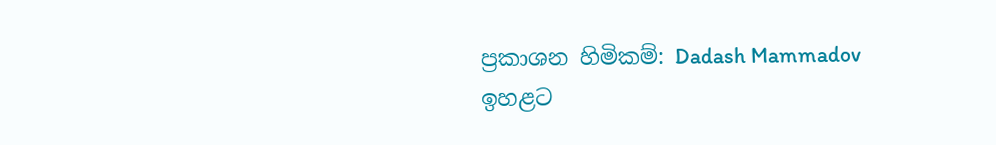ප්‍රකාශන හිමිකම්: Dadash Mammadov
ඉහළට